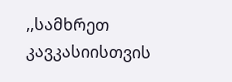,,სამხრეთ კავკასიისთვის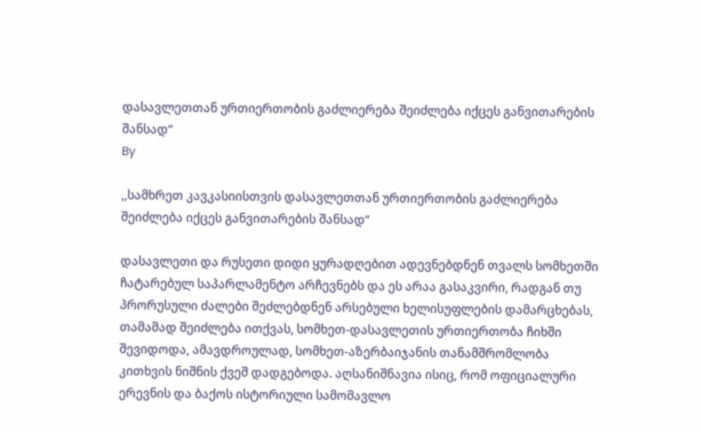დასავლეთთან ურთიერთობის გაძლიერება შეიძლება იქცეს განვითარების შანსად“
By

,,სამხრეთ კავკასიისთვის დასავლეთთან ურთიერთობის გაძლიერება შეიძლება იქცეს განვითარების შანსად“

დასავლეთი და რუსეთი დიდი ყურადღებით ადევნებდნენ თვალს სომხეთში ჩატარებულ საპარლამენტო არჩევნებს და ეს არაა გასაკვირი, რადგან თუ პრორუსული ძალები შეძლებდნენ არსებული ხელისუფლების დამარცხებას, თამამად შეიძლება ითქვას, სომხეთ-დასავლეთის ურთიერთობა ჩიხში შევიდოდა, ამავდროულად, სომხეთ-აზერბაიჯანის თანამშრომლობა კითხვის ნიშნის ქვეშ დადგებოდა. აღსანიშნავია ისიც, რომ ოფიციალური ერევნის და ბაქოს ისტორიული სამომავლო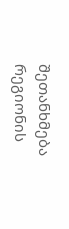შეთანხმება რეგიონის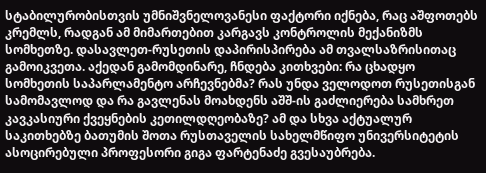სტაბილურობისთვის უმნიშვნელოვანესი ფაქტორი იქნება, რაც აშფოთებს კრემლს, რადგან ამ მიმართებით კარგავს კონტროლის მექანიზმს სომხეთზე. დასავლეთ-რუსეთის დაპირისპირება ამ თვალსაზრისითაც გამოიკვეთა. აქედან გამომდინარე, ჩნდება კითხვები: რა ცხადყო სომხეთის საპარლამენტო არჩევნებმა? რას უნდა ველოდოთ რუსეთისგან სამომავლოდ და რა გავლენას მოახდენს აშშ-ის გაძლიერება სამხრეთ კავკასიური ქვეყნების კეთილდღეობაზე? ამ და სხვა აქტუალურ საკითხებზე ბათუმის შოთა რუსთაველის სახელმწიფო უნივერსიტეტის ასოცირებული პროფესორი გიგა ფარტენაძე გვესაუბრება.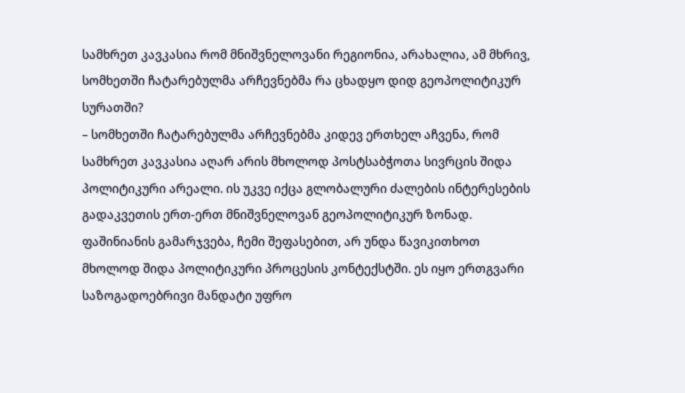სამხრეთ კავკასია რომ მნიშვნელოვანი რეგიონია, არახალია, ამ მხრივ, სომხეთში ჩატარებულმა არჩევნებმა რა ცხადყო დიდ გეოპოლიტიკურ სურათში?
– სომხეთში ჩატარებულმა არჩევნებმა კიდევ ერთხელ აჩვენა, რომ სამხრეთ კავკასია აღარ არის მხოლოდ პოსტსაბჭოთა სივრცის შიდა პოლიტიკური არეალი. ის უკვე იქცა გლობალური ძალების ინტერესების გადაკვეთის ერთ-ერთ მნიშვნელოვან გეოპოლიტიკურ ზონად. ფაშინიანის გამარჯვება, ჩემი შეფასებით, არ უნდა წავიკითხოთ მხოლოდ შიდა პოლიტიკური პროცესის კონტექსტში. ეს იყო ერთგვარი საზოგადოებრივი მანდატი უფრო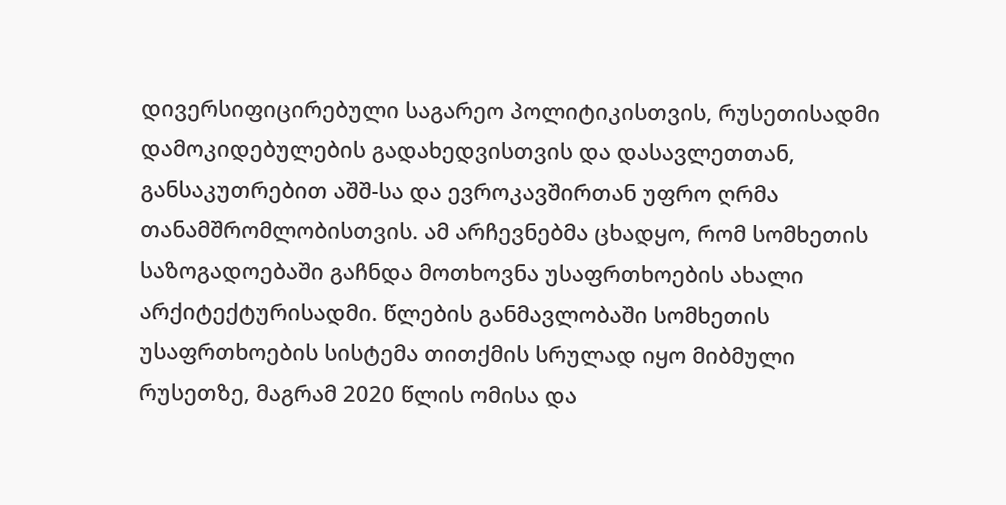დივერსიფიცირებული საგარეო პოლიტიკისთვის, რუსეთისადმი დამოკიდებულების გადახედვისთვის და დასავლეთთან, განსაკუთრებით აშშ-სა და ევროკავშირთან უფრო ღრმა თანამშრომლობისთვის. ამ არჩევნებმა ცხადყო, რომ სომხეთის საზოგადოებაში გაჩნდა მოთხოვნა უსაფრთხოების ახალი არქიტექტურისადმი. წლების განმავლობაში სომხეთის უსაფრთხოების სისტემა თითქმის სრულად იყო მიბმული რუსეთზე, მაგრამ 2020 წლის ომისა და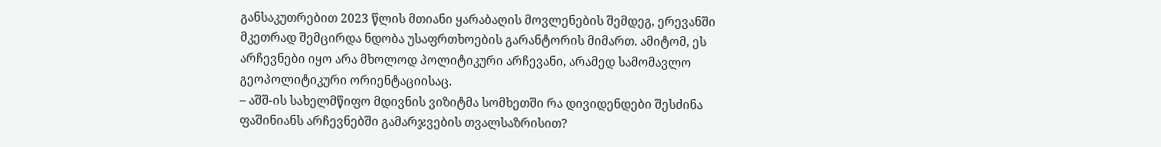განსაკუთრებით 2023 წლის მთიანი ყარაბაღის მოვლენების შემდეგ, ერევანში მკეთრად შემცირდა ნდობა უსაფრთხოების გარანტორის მიმართ. ამიტომ, ეს არჩევნები იყო არა მხოლოდ პოლიტიკური არჩევანი, არამედ სამომავლო გეოპოლიტიკური ორიენტაციისაც.
– აშშ-ის სახელმწიფო მდივნის ვიზიტმა სომხეთში რა დივიდენდები შესძინა ფაშინიანს არჩევნებში გამარჯვების თვალსაზრისით?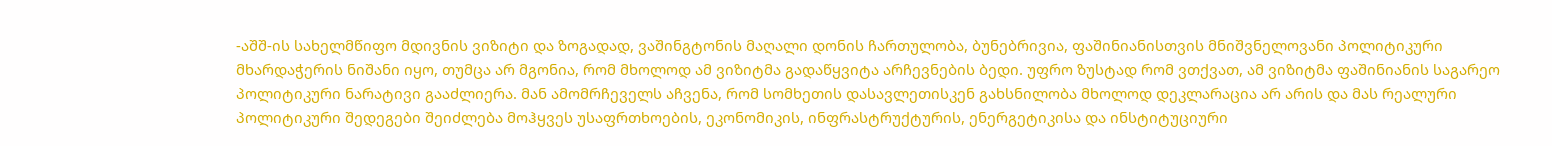-აშშ-ის სახელმწიფო მდივნის ვიზიტი და ზოგადად, ვაშინგტონის მაღალი დონის ჩართულობა, ბუნებრივია, ფაშინიანისთვის მნიშვნელოვანი პოლიტიკური მხარდაჭერის ნიშანი იყო, თუმცა არ მგონია, რომ მხოლოდ ამ ვიზიტმა გადაწყვიტა არჩევნების ბედი. უფრო ზუსტად რომ ვთქვათ, ამ ვიზიტმა ფაშინიანის საგარეო პოლიტიკური ნარატივი გააძლიერა. მან ამომრჩეველს აჩვენა, რომ სომხეთის დასავლეთისკენ გახსნილობა მხოლოდ დეკლარაცია არ არის და მას რეალური პოლიტიკური შედეგები შეიძლება მოჰყვეს უსაფრთხოების, ეკონომიკის, ინფრასტრუქტურის, ენერგეტიკისა და ინსტიტუციური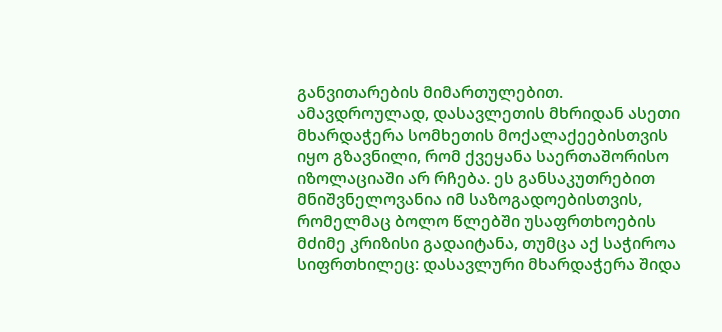განვითარების მიმართულებით. ამავდროულად, დასავლეთის მხრიდან ასეთი მხარდაჭერა სომხეთის მოქალაქეებისთვის იყო გზავნილი, რომ ქვეყანა საერთაშორისო იზოლაციაში არ რჩება. ეს განსაკუთრებით მნიშვნელოვანია იმ საზოგადოებისთვის, რომელმაც ბოლო წლებში უსაფრთხოების მძიმე კრიზისი გადაიტანა, თუმცა აქ საჭიროა სიფრთხილეც: დასავლური მხარდაჭერა შიდა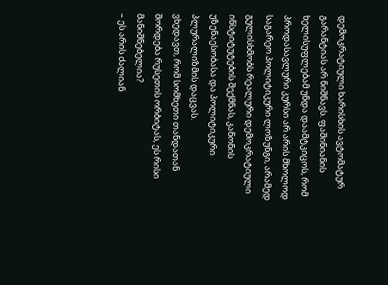დემოკრატიული ხარისხის ავტომატურ გარანტიას არ ნიშნავს. ფაშინიანის ხელისუფლებამ უნდა დაამტკიცოს, რომ პროდასავლური კურსი არ არის მხოლოდ საგარეო პოლიტიკური ლოზუნგი, არამედ გულისხმობს რეალური დემოკრატიული ინსტიტუტების შექმნას, კანონის უზენაესობასა და პოლიტიკური პლურალიზმის დაცვას.
ვხედავთ, რომ სომხეთი თანდათან შორდება რუსეთის ორბიტას, ეს რისი მანიშნებელია?
– ეს არის ძალიან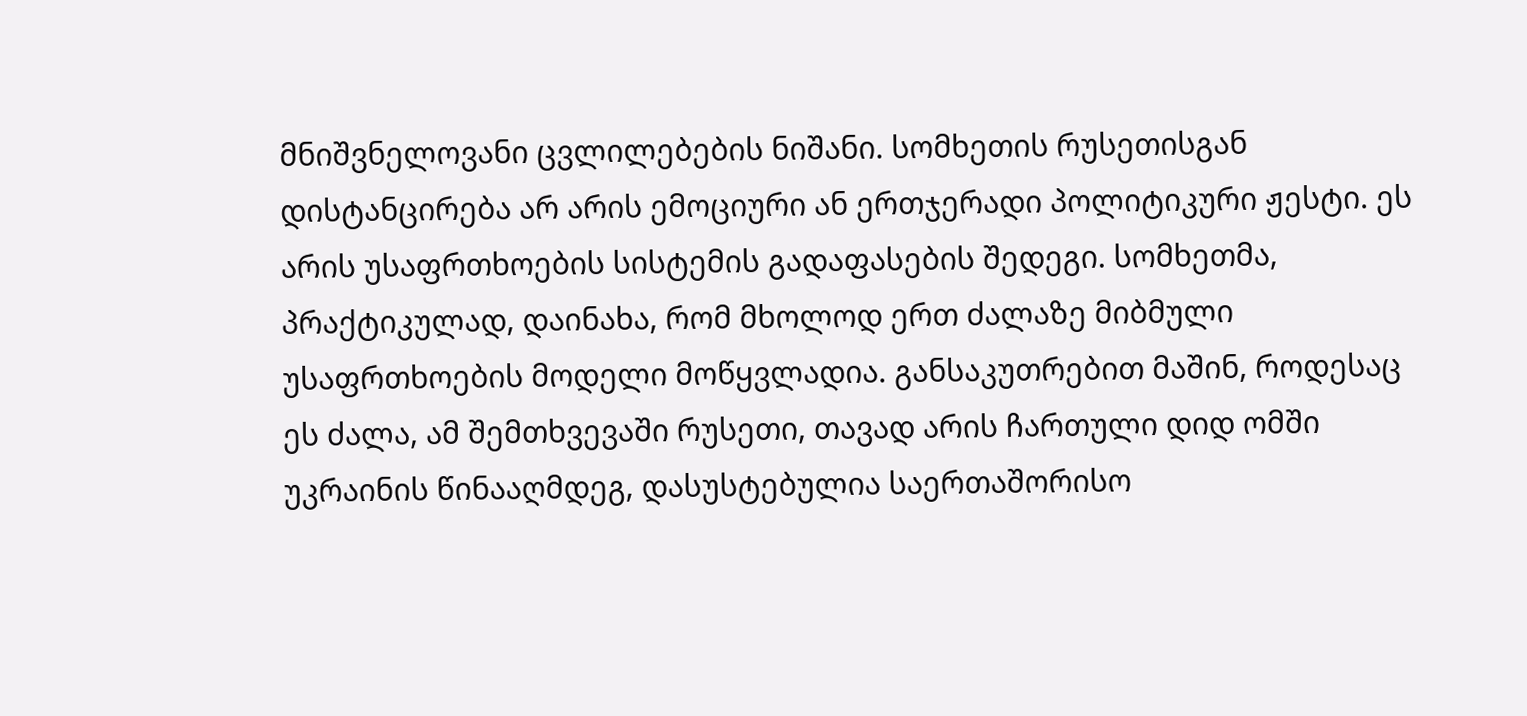მნიშვნელოვანი ცვლილებების ნიშანი. სომხეთის რუსეთისგან დისტანცირება არ არის ემოციური ან ერთჯერადი პოლიტიკური ჟესტი. ეს არის უსაფრთხოების სისტემის გადაფასების შედეგი. სომხეთმა, პრაქტიკულად, დაინახა, რომ მხოლოდ ერთ ძალაზე მიბმული უსაფრთხოების მოდელი მოწყვლადია. განსაკუთრებით მაშინ, როდესაც ეს ძალა, ამ შემთხვევაში რუსეთი, თავად არის ჩართული დიდ ომში უკრაინის წინააღმდეგ, დასუსტებულია საერთაშორისო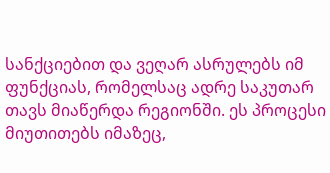სანქციებით და ვეღარ ასრულებს იმ ფუნქციას, რომელსაც ადრე საკუთარ თავს მიაწერდა რეგიონში. ეს პროცესი მიუთითებს იმაზეც,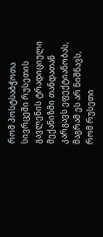რომ პოსტსაბჭოთა სივრცეში რუსეთის გავლენის ტრადიციული მექანიზმი თანდათან კარგავს ეფექტიანობას, მაგრამ ეს არ ნიშნავს, რომ რუსეთი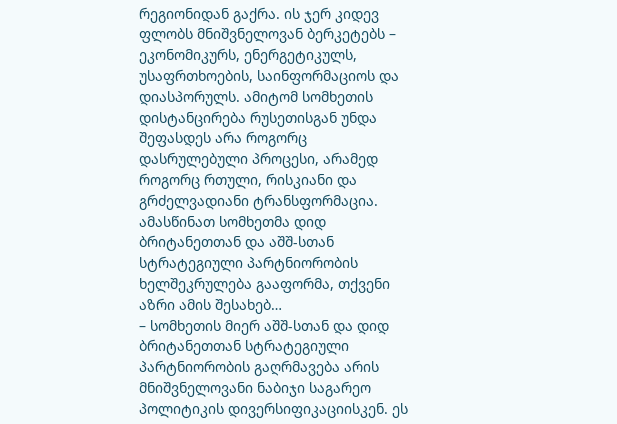რეგიონიდან გაქრა. ის ჯერ კიდევ ფლობს მნიშვნელოვან ბერკეტებს – ეკონომიკურს, ენერგეტიკულს, უსაფრთხოების, საინფორმაციოს და დიასპორულს. ამიტომ სომხეთის დისტანცირება რუსეთისგან უნდა შეფასდეს არა როგორც დასრულებული პროცესი, არამედ როგორც რთული, რისკიანი და გრძელვადიანი ტრანსფორმაცია.
ამასწინათ სომხეთმა დიდ ბრიტანეთთან და აშშ-სთან სტრატეგიული პარტნიორობის ხელშეკრულება გააფორმა, თქვენი აზრი ამის შესახებ…
– სომხეთის მიერ აშშ-სთან და დიდ ბრიტანეთთან სტრატეგიული პარტნიორობის გაღრმავება არის მნიშვნელოვანი ნაბიჯი საგარეო პოლიტიკის დივერსიფიკაციისკენ. ეს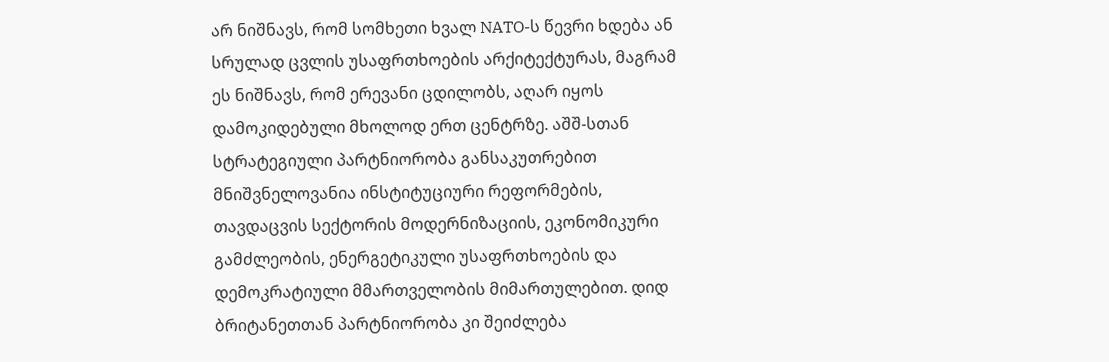არ ნიშნავს, რომ სომხეთი ხვალ NATO-ს წევრი ხდება ან სრულად ცვლის უსაფრთხოების არქიტექტურას, მაგრამ ეს ნიშნავს, რომ ერევანი ცდილობს, აღარ იყოს დამოკიდებული მხოლოდ ერთ ცენტრზე. აშშ-სთან სტრატეგიული პარტნიორობა განსაკუთრებით მნიშვნელოვანია ინსტიტუციური რეფორმების, თავდაცვის სექტორის მოდერნიზაციის, ეკონომიკური გამძლეობის, ენერგეტიკული უსაფრთხოების და დემოკრატიული მმართველობის მიმართულებით. დიდ ბრიტანეთთან პარტნიორობა კი შეიძლება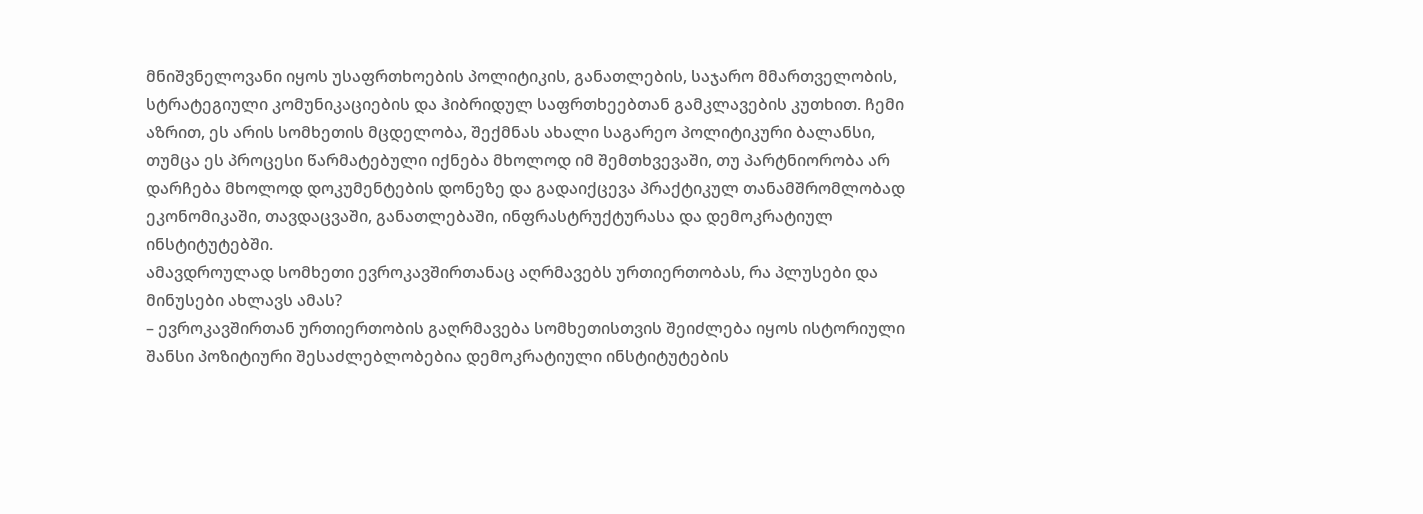მნიშვნელოვანი იყოს უსაფრთხოების პოლიტიკის, განათლების, საჯარო მმართველობის, სტრატეგიული კომუნიკაციების და ჰიბრიდულ საფრთხეებთან გამკლავების კუთხით. ჩემი აზრით, ეს არის სომხეთის მცდელობა, შექმნას ახალი საგარეო პოლიტიკური ბალანსი, თუმცა ეს პროცესი წარმატებული იქნება მხოლოდ იმ შემთხვევაში, თუ პარტნიორობა არ დარჩება მხოლოდ დოკუმენტების დონეზე და გადაიქცევა პრაქტიკულ თანამშრომლობად ეკონომიკაში, თავდაცვაში, განათლებაში, ინფრასტრუქტურასა და დემოკრატიულ ინსტიტუტებში.
ამავდროულად სომხეთი ევროკავშირთანაც აღრმავებს ურთიერთობას, რა პლუსები და მინუსები ახლავს ამას?
– ევროკავშირთან ურთიერთობის გაღრმავება სომხეთისთვის შეიძლება იყოს ისტორიული შანსი პოზიტიური შესაძლებლობებია დემოკრატიული ინსტიტუტების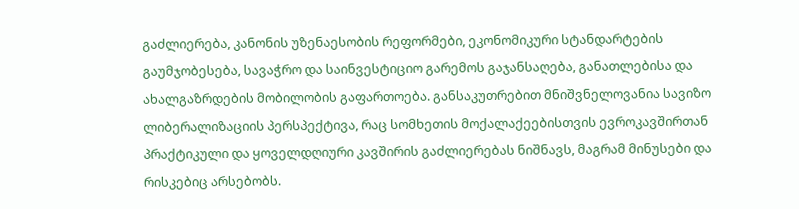გაძლიერება, კანონის უზენაესობის რეფორმები, ეკონომიკური სტანდარტების გაუმჯობესება, სავაჭრო და საინვესტიციო გარემოს გაჯანსაღება, განათლებისა და ახალგაზრდების მობილობის გაფართოება. განსაკუთრებით მნიშვნელოვანია სავიზო ლიბერალიზაციის პერსპექტივა, რაც სომხეთის მოქალაქეებისთვის ევროკავშირთან პრაქტიკული და ყოველდღიური კავშირის გაძლიერებას ნიშნავს, მაგრამ მინუსები და რისკებიც არსებობს.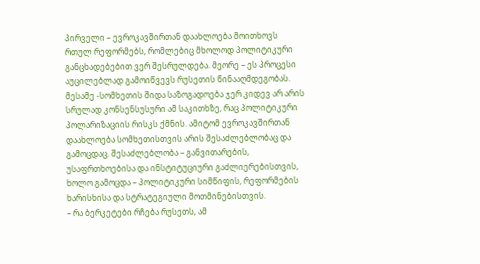პირველი – ევროკავშირთან დაახლოება მოითხოვს რთულ რეფორმებს, რომლებიც მხოლოდ პოლიტიკური განცხადებებით ვერ შესრულდება. მეორე – ეს პროცესი აუცილებლად გამოიწვევს რუსეთის წინააღმდეგობას. მესამე -სომხეთის შიდა საზოგადოება ჯერ კიდევ არ არის სრულად კონსენსუსური ამ საკითხზე, რაც პოლიტიკური პოლარიზაციის რისკს ქმნის. ამიტომ ევროკავშირთან დაახლოება სომხეთისთვის არის შესაძლებლობაც და გამოცდაც. შესაძლებლობა – განვითარების, უსაფრთხოებისა და ინსტიტუციური გაძლიერებისთვის, ხოლო გამოცდა – პოლიტიკური სიმწიფის, რეფორმების ხარისხისა და სტრატეგიული მოთმინებისთვის.
– რა ბერკეტები რჩება რუსეთს, ამ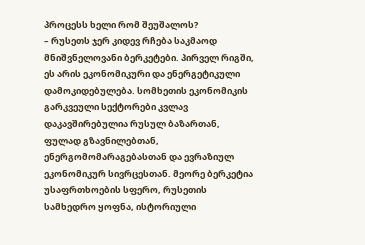პროცესს ხელი რომ შეუშალოს?
– რუსეთს ჯერ კიდევ რჩება საკმაოდ მნიშვნელოვანი ბერკეტები. პირველ რიგში, ეს არის ეკონომიკური და ენერგეტიკული დამოკიდებულება. სომხეთის ეკონომიკის გარკვეული სექტორები კვლავ დაკავშირებულია რუსულ ბაზართან, ფულად გზავნილებთან, ენერგომომარაგებასთან და ევრაზიულ ეკონომიკურ სივრცესთან. მეორე ბერკეტია უსაფრთხოების სფერო, რუსეთის სამხედრო ყოფნა, ისტორიული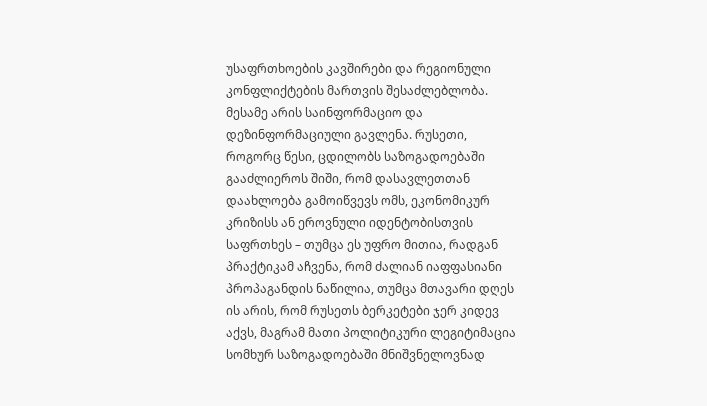უსაფრთხოების კავშირები და რეგიონული კონფლიქტების მართვის შესაძლებლობა. მესამე არის საინფორმაციო და დეზინფორმაციული გავლენა. რუსეთი, როგორც წესი, ცდილობს საზოგადოებაში გააძლიეროს შიში, რომ დასავლეთთან დაახლოება გამოიწვევს ომს, ეკონომიკურ კრიზისს ან ეროვნული იდენტობისთვის საფრთხეს – თუმცა ეს უფრო მითია, რადგან პრაქტიკამ აჩვენა, რომ ძალიან იაფფასიანი პროპაგანდის ნაწილია, თუმცა მთავარი დღეს ის არის, რომ რუსეთს ბერკეტები ჯერ კიდევ აქვს, მაგრამ მათი პოლიტიკური ლეგიტიმაცია სომხურ საზოგადოებაში მნიშვნელოვნად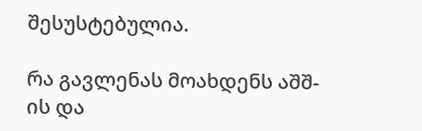შესუსტებულია.

რა გავლენას მოახდენს აშშ-ის და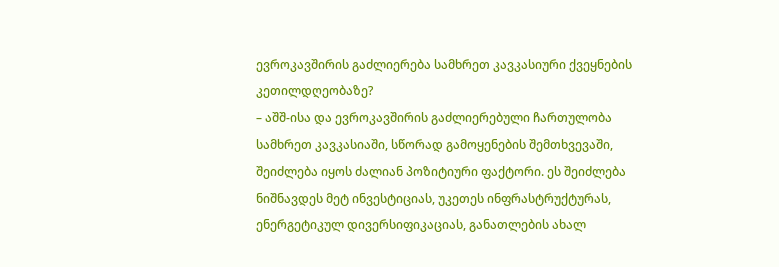ევროკავშირის გაძლიერება სამხრეთ კავკასიური ქვეყნების კეთილდღეობაზე?
– აშშ-ისა და ევროკავშირის გაძლიერებული ჩართულობა სამხრეთ კავკასიაში, სწორად გამოყენების შემთხვევაში, შეიძლება იყოს ძალიან პოზიტიური ფაქტორი. ეს შეიძლება ნიშნავდეს მეტ ინვესტიციას, უკეთეს ინფრასტრუქტურას, ენერგეტიკულ დივერსიფიკაციას, განათლების ახალ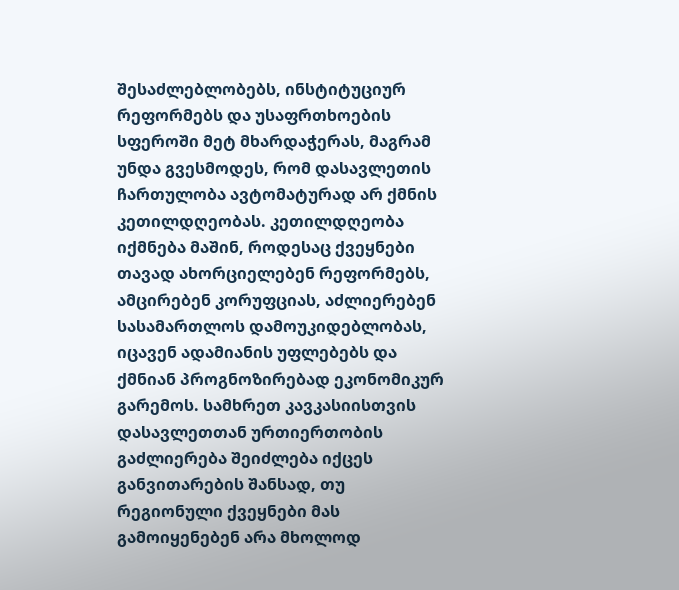შესაძლებლობებს, ინსტიტუციურ რეფორმებს და უსაფრთხოების სფეროში მეტ მხარდაჭერას, მაგრამ უნდა გვესმოდეს, რომ დასავლეთის ჩართულობა ავტომატურად არ ქმნის კეთილდღეობას. კეთილდღეობა იქმნება მაშინ, როდესაც ქვეყნები თავად ახორციელებენ რეფორმებს, ამცირებენ კორუფციას, აძლიერებენ სასამართლოს დამოუკიდებლობას, იცავენ ადამიანის უფლებებს და ქმნიან პროგნოზირებად ეკონომიკურ გარემოს. სამხრეთ კავკასიისთვის დასავლეთთან ურთიერთობის გაძლიერება შეიძლება იქცეს განვითარების შანსად, თუ რეგიონული ქვეყნები მას გამოიყენებენ არა მხოლოდ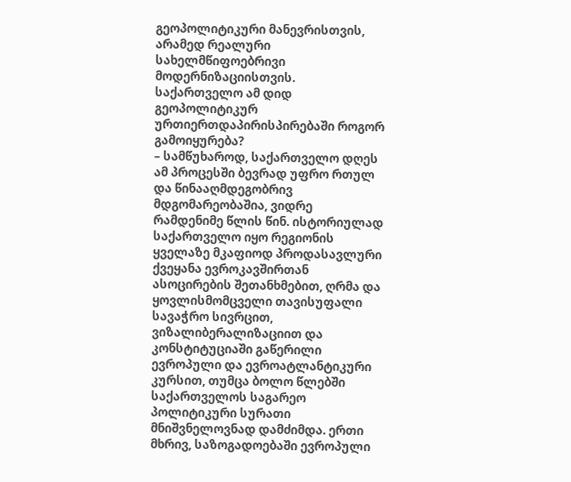გეოპოლიტიკური მანევრისთვის, არამედ რეალური სახელმწიფოებრივი მოდერნიზაციისთვის.
საქართველო ამ დიდ გეოპოლიტიკურ ურთიერთდაპირისპირებაში როგორ გამოიყურება?
– სამწუხაროდ, საქართველო დღეს ამ პროცესში ბევრად უფრო რთულ და წინააღმდეგობრივ მდგომარეობაშია, ვიდრე რამდენიმე წლის წინ. ისტორიულად საქართველო იყო რეგიონის ყველაზე მკაფიოდ პროდასავლური ქვეყანა ევროკავშირთან ასოცირების შეთანხმებით, ღრმა და ყოვლისმომცველი თავისუფალი სავაჭრო სივრცით, ვიზალიბერალიზაციით და კონსტიტუციაში გაწერილი ევროპული და ევროატლანტიკური კურსით, თუმცა ბოლო წლებში საქართველოს საგარეო პოლიტიკური სურათი მნიშვნელოვნად დამძიმდა. ერთი მხრივ, საზოგადოებაში ევროპული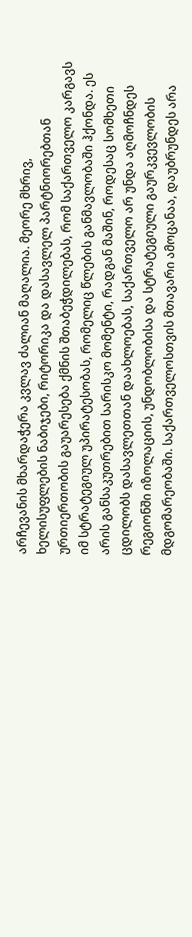არჩევანის მხარდაჭერა კვლავ ძალიან მაღალია. მეორე მხრივ, ხელისუფლების ნაბიჯები, რიტორიკა და დასავლელ პარტნიორებთან ურთიერთობის გაუარესება ქმნის შთაბეჭდილებას, რომ საქართველო კარგავს იმ სტრატეგიულ უპირატესობას, რომელიც წლების განმავლობაში ჰქონდა. ეს არის განსაკუთრებით სარისკო მომენტი, რადგან მაშინ, როდესაც სომხეთი ცდილობს დასავლეთთან დაახლოებას, საქართველო არ უნდა აღმოჩნდეს რეგიონში იზოლაციის, უნდობლობისა და სტრატეგიული გაურკვევლობის მდგომარეობაში. საქართველოსთვის მთავარი ამოცანაა, დაუბრუნდეს არა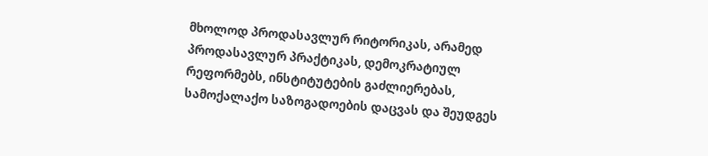მხოლოდ პროდასავლურ რიტორიკას, არამედ პროდასავლურ პრაქტიკას, დემოკრატიულ რეფორმებს, ინსტიტუტების გაძლიერებას, სამოქალაქო საზოგადოების დაცვას და შეუდგეს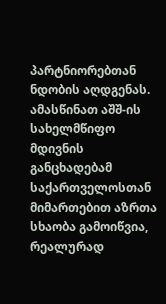პარტნიორებთან ნდობის აღდგენას.
ამასწინათ აშშ-ის სახელმწიფო მდივნის განცხადებამ საქართველოსთან მიმართებით აზრთა სხაობა გამოიწვია, რეალურად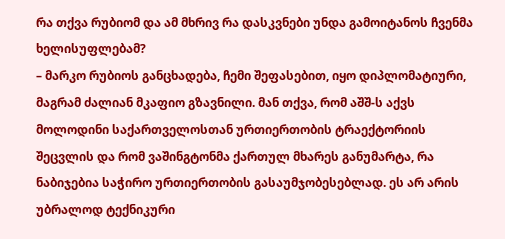რა თქვა რუბიომ და ამ მხრივ რა დასკვნები უნდა გამოიტანოს ჩვენმა ხელისუფლებამ?
– მარკო რუბიოს განცხადება, ჩემი შეფასებით, იყო დიპლომატიური, მაგრამ ძალიან მკაფიო გზავნილი. მან თქვა, რომ აშშ-ს აქვს მოლოდინი საქართველოსთან ურთიერთობის ტრაექტორიის შეცვლის და რომ ვაშინგტონმა ქართულ მხარეს განუმარტა, რა ნაბიჯებია საჭირო ურთიერთობის გასაუმჯობესებლად. ეს არ არის უბრალოდ ტექნიკური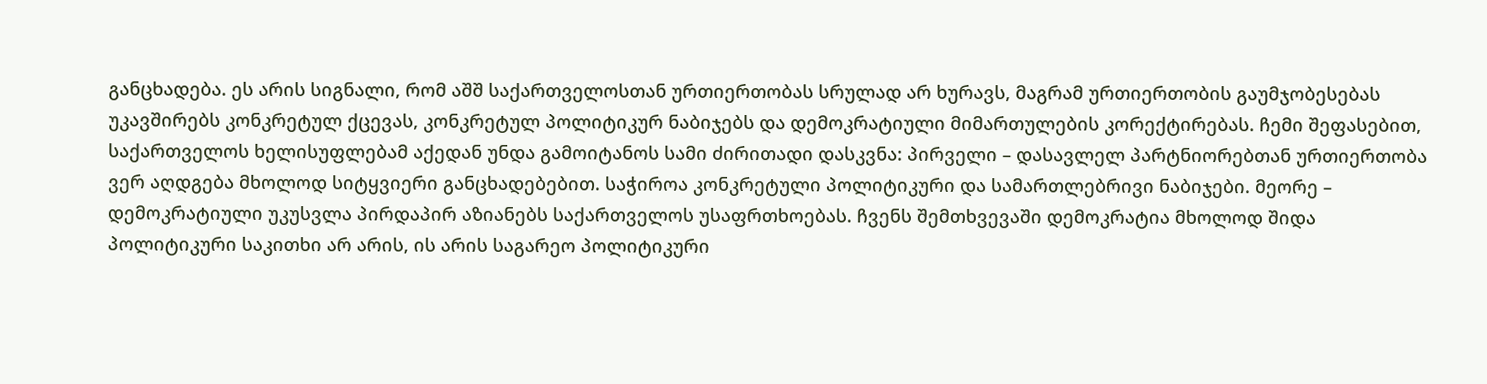განცხადება. ეს არის სიგნალი, რომ აშშ საქართველოსთან ურთიერთობას სრულად არ ხურავს, მაგრამ ურთიერთობის გაუმჯობესებას უკავშირებს კონკრეტულ ქცევას, კონკრეტულ პოლიტიკურ ნაბიჯებს და დემოკრატიული მიმართულების კორექტირებას. ჩემი შეფასებით, საქართველოს ხელისუფლებამ აქედან უნდა გამოიტანოს სამი ძირითადი დასკვნა: პირველი – დასავლელ პარტნიორებთან ურთიერთობა ვერ აღდგება მხოლოდ სიტყვიერი განცხადებებით. საჭიროა კონკრეტული პოლიტიკური და სამართლებრივი ნაბიჯები. მეორე – დემოკრატიული უკუსვლა პირდაპირ აზიანებს საქართველოს უსაფრთხოებას. ჩვენს შემთხვევაში დემოკრატია მხოლოდ შიდა პოლიტიკური საკითხი არ არის, ის არის საგარეო პოლიტიკური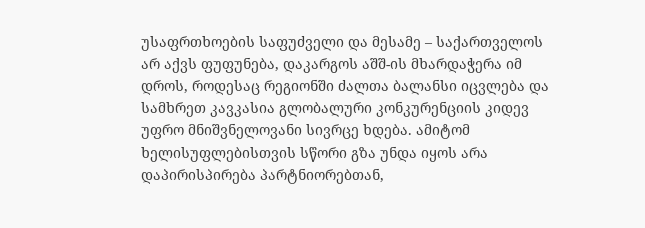უსაფრთხოების საფუძველი და მესამე – საქართველოს არ აქვს ფუფუნება, დაკარგოს აშშ-ის მხარდაჭერა იმ დროს, როდესაც რეგიონში ძალთა ბალანსი იცვლება და სამხრეთ კავკასია გლობალური კონკურენციის კიდევ უფრო მნიშვნელოვანი სივრცე ხდება. ამიტომ ხელისუფლებისთვის სწორი გზა უნდა იყოს არა დაპირისპირება პარტნიორებთან,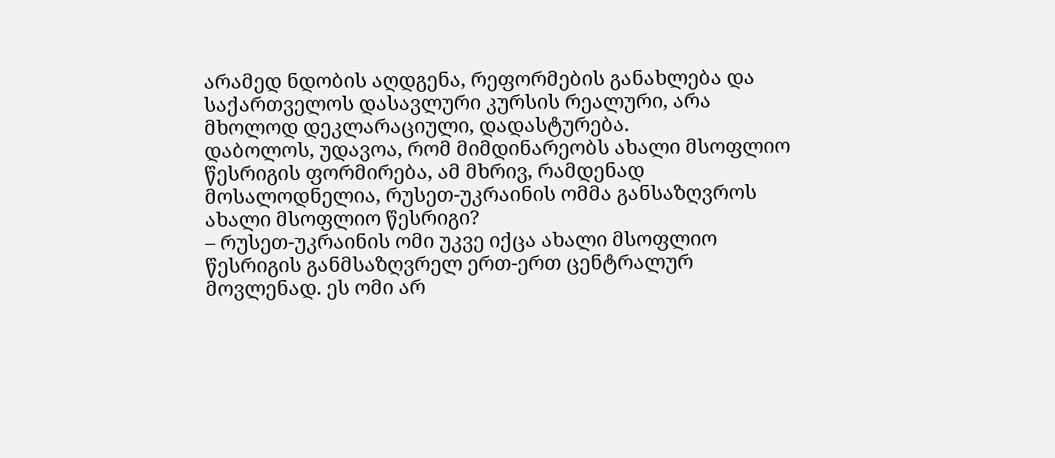არამედ ნდობის აღდგენა, რეფორმების განახლება და საქართველოს დასავლური კურსის რეალური, არა მხოლოდ დეკლარაციული, დადასტურება.
დაბოლოს, უდავოა, რომ მიმდინარეობს ახალი მსოფლიო წესრიგის ფორმირება, ამ მხრივ, რამდენად მოსალოდნელია, რუსეთ-უკრაინის ომმა განსაზღვროს ახალი მსოფლიო წესრიგი?
– რუსეთ-უკრაინის ომი უკვე იქცა ახალი მსოფლიო წესრიგის განმსაზღვრელ ერთ-ერთ ცენტრალურ მოვლენად. ეს ომი არ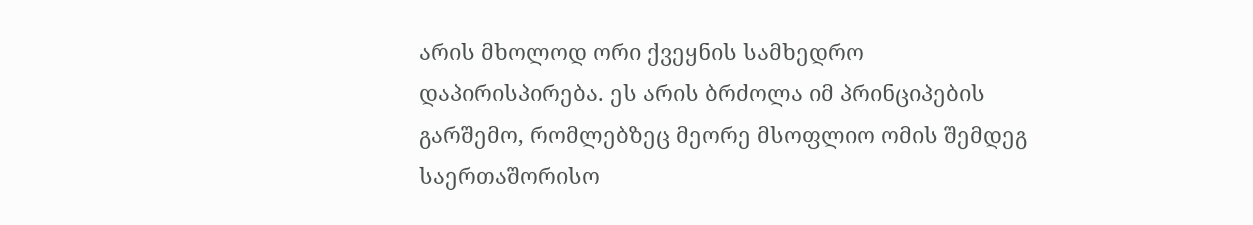არის მხოლოდ ორი ქვეყნის სამხედრო დაპირისპირება. ეს არის ბრძოლა იმ პრინციპების გარშემო, რომლებზეც მეორე მსოფლიო ომის შემდეგ საერთაშორისო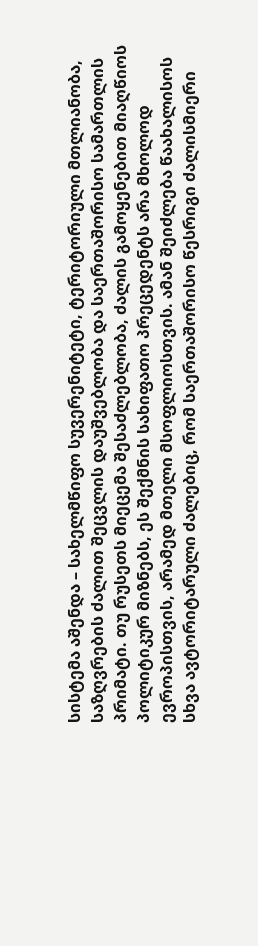სისტემა აშენდა – სახელმწიფო სუვერენიტეტი, ტერიტორიული მთლიანობა, საზღვრების ძალით შეცვლის დაუშვებლობა და საერთაშორისო სამართლის პრიმატი. თუ რუსეთს მიეცემა შესაძლებლობა, ძალის გამოყენებით მიაღწიოს პოლიტიკურ მიზნებს, ეს შექმნის სახიფათო პრეცედენტს არა მხოლოდ ევროპისთვის, არამედ მთელი მსოფლიოსთვის. ამან შეიძლება წაახალისოს სხვა ავტორიტარული ძალებიც, რომ საერთაშორისო წესრიგი ძალისმიერი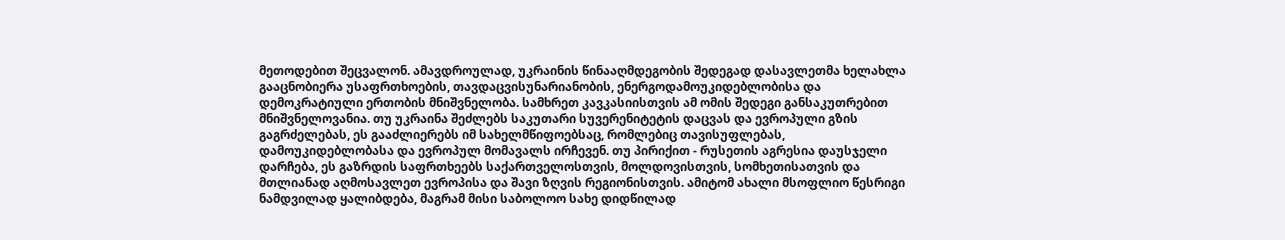მეთოდებით შეცვალონ. ამავდროულად, უკრაინის წინააღმდეგობის შედეგად დასავლეთმა ხელახლა გააცნობიერა უსაფრთხოების, თავდაცვისუნარიანობის, ენერგოდამოუკიდებლობისა და დემოკრატიული ერთობის მნიშვნელობა. სამხრეთ კავკასიისთვის ამ ომის შედეგი განსაკუთრებით მნიშვნელოვანია. თუ უკრაინა შეძლებს საკუთარი სუვერენიტეტის დაცვას და ევროპული გზის გაგრძელებას, ეს გააძლიერებს იმ სახელმწიფოებსაც, რომლებიც თავისუფლებას, დამოუკიდებლობასა და ევროპულ მომავალს ირჩევენ. თუ პირიქით - რუსეთის აგრესია დაუსჯელი დარჩება, ეს გაზრდის საფრთხეებს საქართველოსთვის, მოლდოვისთვის, სომხეთისათვის და მთლიანად აღმოსავლეთ ევროპისა და შავი ზღვის რეგიონისთვის. ამიტომ ახალი მსოფლიო წესრიგი ნამდვილად ყალიბდება, მაგრამ მისი საბოლოო სახე დიდწილად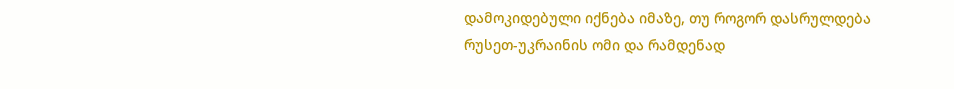დამოკიდებული იქნება იმაზე, თუ როგორ დასრულდება რუსეთ-უკრაინის ომი და რამდენად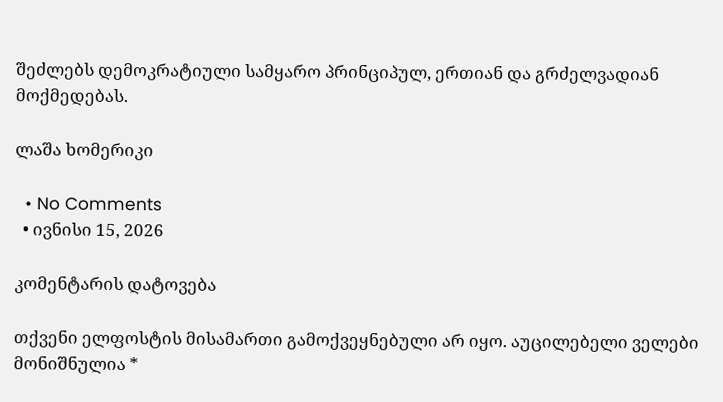შეძლებს დემოკრატიული სამყარო პრინციპულ, ერთიან და გრძელვადიან მოქმედებას.

ლაშა ხომერიკი

  • No Comments
  • ივნისი 15, 2026

კომენტარის დატოვება

თქვენი ელფოსტის მისამართი გამოქვეყნებული არ იყო. აუცილებელი ველები მონიშნულია *